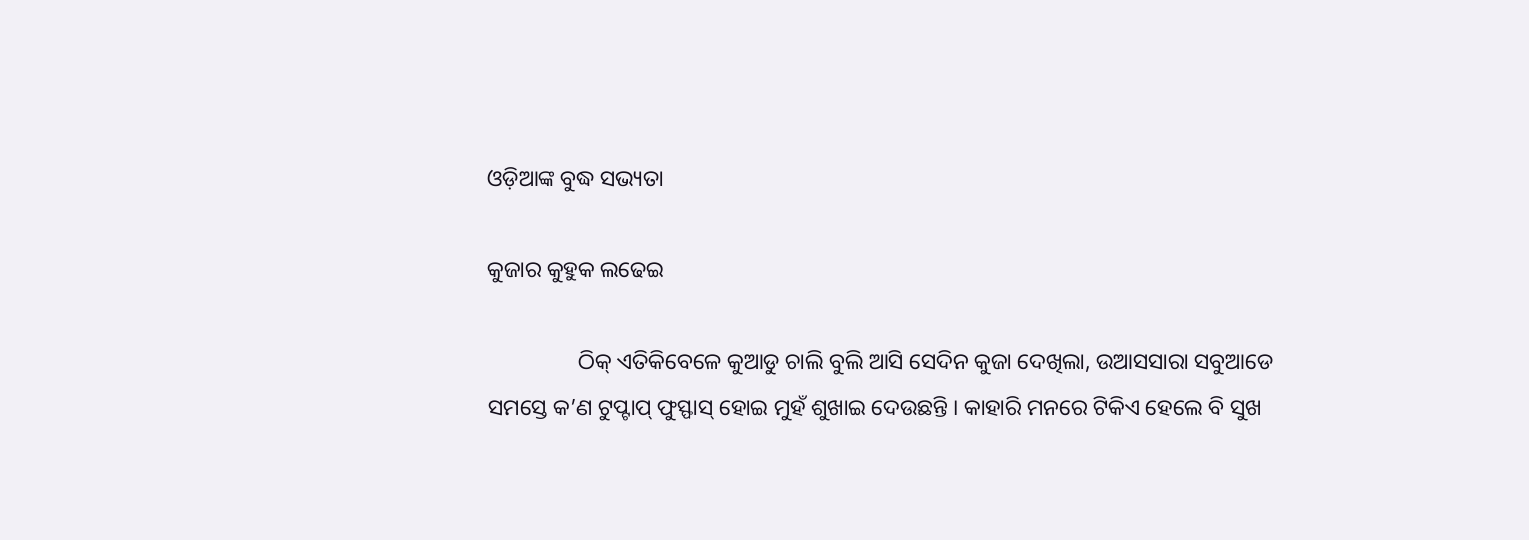ଓଡ଼ିଆଙ୍କ ବୁଦ୍ଧ ସଭ୍ୟତା

କୁଜାର କୁହୁକ ଲଢେଇ

                ଠିକ୍ ଏତିକିବେଳେ କୁଆଡୁ ଚାଲି ବୁଲି ଆସି ସେଦିନ କୁଜା ଦେଖିଲା, ଉଆସସାରା ସବୁଆଡେ ସମସ୍ତେ କ’ଣ ଟୁପ୍ଟାପ୍ ଫୁସ୍ଫାସ୍ ହୋଇ ମୁହଁ ଶୁଖାଇ ଦେଉଛନ୍ତି । କାହାରି ମନରେ ଟିକିଏ ହେଲେ ବି ସୁଖ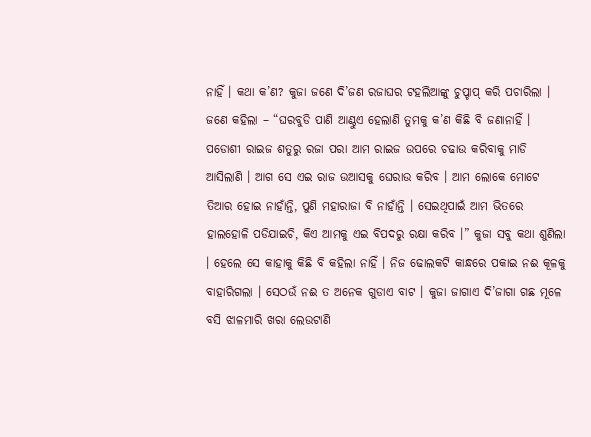ନାହିଁ । କଥା କ’ଣ? କୁଜା ଜଣେ ଦି’ଜଣ ରଜାଘର ଟହଲିଆଙ୍କୁ ଚୁପ୍ଚାପ୍ କରି ପଚାରିଲା । ଜଣେ କହିଲା – “ଘରବୁଡି ପାଣି ଆଣ୍ଠୁଏ ହେଲାଣି ତୁମକୁ କ’ଣ କିଛି ବି ଜଣାନାହିଁ । ପଡୋଶୀ ରାଇଜ ଶତୁରୁ ରଜା ପରା ଆମ ରାଇଜ ଉପରେ ଚଢାଉ କରିବାକୁ ମାଡି ଆସିଲାଣି । ଆଗ ସେ ଏଇ ରାଜ ଉଆସକୁ ଘେରାଉ କରିବ । ଆମ ଲୋକେ ମୋଟେ ତିଆର ହୋଇ ନାହାଁନ୍ତି, ପୁଣି ମହାରାଜା ବି ନାହାଁନ୍ତି । ସେଇଥିପାଇଁ ଆମ ଭିତରେ ହାଲହୋଳି ପଡିଯାଇଚି, କିଏ ଆମକୁ ଏଇ ବିପଦରୁ ରକ୍ଷା କରିବ ।” କୁଜା ସବୁ କଥା ଶୁଣିଲା । ହେଲେ ସେ କାହାକୁ କିଛି ବି କହିଲା ନାହିଁ । ନିଜ ଢୋଲକଟି କାନ୍ଧରେ ପକାଇ ନଈ କୂଳକୁ ବାହାରିଗଲା । ସେଠଉଁ ନଈ ତ ଅନେକ ଗୁଡାଏ ବାଟ । କୁଜା ଜାଗାଏ ଦି’ଜାଗା ଗଛ ମୂଳେ ବସି ଝାଳମାରି ଖରା ଲେଉଟାଣି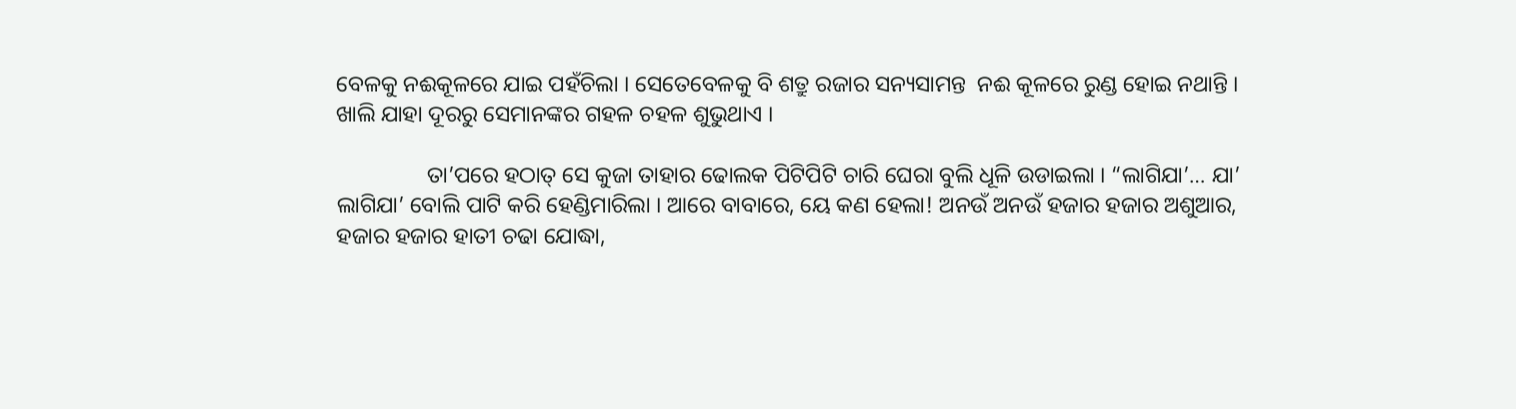ବେଳକୁ ନଈକୂଳରେ ଯାଇ ପହଁଚିଲା । ସେତେବେଳକୁ ବି ଶତ୍ରୁ ରଜାର ସନ୍ୟସାମନ୍ତ  ନଈ କୂଳରେ ରୁଣ୍ଡ ହୋଇ ନଥାନ୍ତି । ଖାଲି ଯାହା ଦୂରରୁ ସେମାନଙ୍କର ଗହଳ ଚହଳ ଶୁଭୁଥାଏ ।

                ତା’ପରେ ହଠାତ୍ ସେ କୁଜା ତାହାର ଢୋଲକ ପିଟିପିଟି ଚାରି ଘେରା ବୁଲି ଧୂଳି ଉଡାଇଲା । “ଲାଗିଯା’… ଯା’ ଲାଗିଯା’ ବୋଲି ପାଟି କରି ହେଣ୍ଡିମାରିଲା । ଆରେ ବାବାରେ, ୟେ କଣ ହେଲା! ଅନଉଁ ଅନଉଁ ହଜାର ହଜାର ଅଶୁଆର, ହଜାର ହଜାର ହାତୀ ଚଢା ଯୋଦ୍ଧା,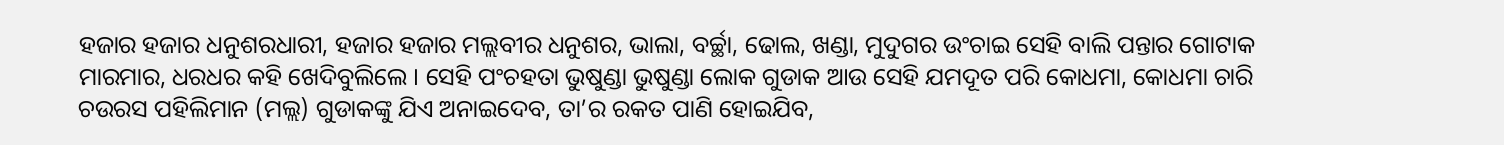ହଜାର ହଜାର ଧନୁଶରଧାରୀ, ହଜାର ହଜାର ମଲ୍ଲବୀର ଧନୁଶର, ଭାଲା, ବର୍ଚ୍ଛା, ଢୋଲ, ଖଣ୍ଡା, ମୁଦୁଗର ଉଂଚାଇ ସେହି ବାଲି ପନ୍ତାର ଗୋଟାକ ମାରମାର, ଧରଧର କହି ଖେଦିବୁଲିଲେ । ସେହି ପଂଚହତା ଭୁଷୁଣ୍ଡା ଭୁଷୁଣ୍ଡା ଲୋକ ଗୁଡାକ ଆଉ ସେହି ଯମଦୂତ ପରି କୋଧମା, କୋଧମା ଚାରି ଚଉରସ ପହିଲିମାନ (ମଲ୍ଲ) ଗୁଡାକଙ୍କୁ ଯିଏ ଅନାଇଦେବ, ତା’ର ରକତ ପାଣି ହୋଇଯିବ,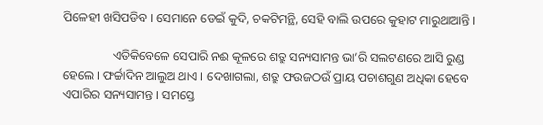ପିଳେହୀ ଖସିପଡିବ । ସେମାନେ ଡେଇଁ କୁଦି, ଚକଟିମନ୍ଥି, ସେହି ବାଲି ଉପରେ କୁହାଟ ମାରୁଥାଆନ୍ତି ।

                ଏତିକିବେଳେ ସେପାରି ନଈ କୂଳରେ ଶତ୍ରୁ ସନ୍ୟସାମନ୍ତ ଭା’ରି ସଲଟଣରେ ଆସି ରୁଣ୍ଡ ହେଲେ । ଫର୍ଚ୍ଚାଦିନ ଆଲୁଅ ଥାଏ । ଦେଖାଗଲା, ଶତ୍ରୁ ଫଉଜଠଉଁ ପ୍ରାୟ ପଚାଶଗୁଣ ଅଧିକା ହେବେ ଏପାରିର ସନ୍ୟସାମନ୍ତ । ସମସ୍ତେ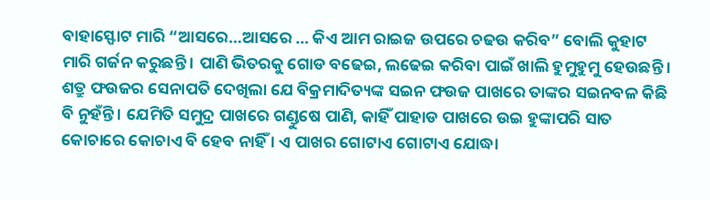ବାହାସ୍ଫୋଟ ମାରି “ଆସରେ…ଆସରେ … କିଏ ଆମ ରାଇଜ ଉପରେ ଚଢଉ କରିବ” ବୋଲି କୁହାଟ ମାରି ଗର୍ଜନ କରୁଛନ୍ତି । ପାଣି ଭିତରକୁ ଗୋଡ ବଢେଇ, ଲଢେଇ କରିବା ପାଇଁ ଖାଲି ହୁମୁହୁମୁ ହେଉଛନ୍ତି । ଶତ୍ରୁ ଫଉଜର ସେନାପତି ଦେଖିଲା ଯେ ବିକ୍ରମାଦିତ୍ୟଙ୍କ ସଇନ ଫଉଜ ପାଖରେ ତାଙ୍କର ସଇନବଳ କିଛି ବି ନୁହଁନ୍ତି । ଯେମିତି ସମୁଦ୍ର ପାଖରେ ଗଣ୍ଡୁଷେ ପାଣି, କାହିଁ ପାହାଡ ପାଖରେ ଉଇ ହୁଙ୍କାପରି ସାତ କୋଚାରେ କୋଚାଏ ବି ହେବ ନାହିଁ । ଏ ପାଖର ଗୋଟାଏ ଗୋଟାଏ ଯୋଦ୍ଧା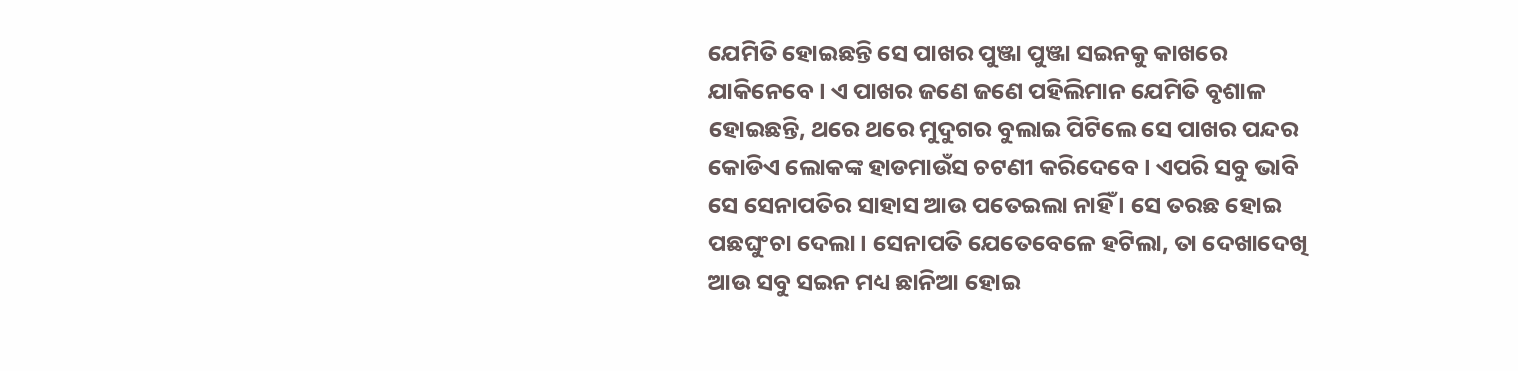ଯେମିତି ହୋଇଛନ୍ତି ସେ ପାଖର ପୁଞ୍ଜା ପୁଞ୍ଜା ସଇନକୁ କାଖରେ ଯାକିନେବେ । ଏ ପାଖର ଜଣେ ଜଣେ ପହିଲିମାନ ଯେମିତି ବୃଶାଳ ହୋଇଛନ୍ତି, ଥରେ ଥରେ ମୁଦୁଗର ବୁଲାଇ ପିଟିଲେ ସେ ପାଖର ପନ୍ଦର କୋଡିଏ ଲୋକଙ୍କ ହାଡମାଉଁସ ଚଟଣୀ କରିଦେବେ । ଏପରି ସବୁ ଭାବି ସେ ସେନାପତିର ସାହାସ ଆଉ ପତେଇଲା ନାହିଁ । ସେ ତରଛ ହୋଇ ପଛଘୁଂଚା ଦେଲା । ସେନାପତି ଯେତେବେଳେ ହଟିଲା, ତା ଦେଖାଦେଖି ଆଉ ସବୁ ସଇନ ମଧ୍ୟ ଛାନିଆ ହୋଇ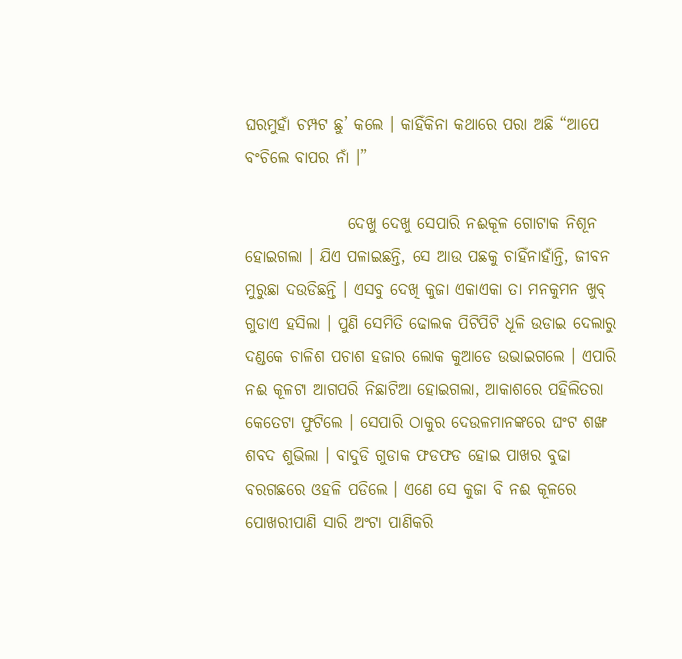ଘରମୁହାଁ ଚମ୍ପଟ ଛୁ’ କଲେ । କାହିଁକିନା କଥାରେ ପରା ଅଛି “ଆପେ ବଂଚିଲେ ବାପର ନାଁ ।”

                ଦେଖୁ ଦେଖୁ ସେପାରି ନଈକୂଳ ଗୋଟାକ ନିଶୂନ ହୋଇଗଲା । ଯିଏ ପଳାଇଛନ୍ତି, ସେ ଆଉ ପଛକୁ ଚାହିଁନାହାଁନ୍ତି, ଜୀବନ ମୁରୁଛା ଦଉଡିଛନ୍ତି । ଏସବୁ ଦେଖି କୁଜା ଏକାଏକା ତା ମନକୁମନ ଖୁବ୍ ଗୁଡାଏ ହସିଲା । ପୁଣି ସେମିତି ଢୋଲକ ପିଟିପିଟି ଧୂଳି ଉଡାଇ ଦେଲାରୁ ଦଣ୍ଡକେ ଚାଳିଶ ପଚାଶ ହଜାର ଲୋକ କୁଆଡେ ଉଭାଇଗଲେ । ଏପାରି ନଈ କୂଳଟା ଆଗପରି ନିଛାଟିଆ ହୋଇଗଲା, ଆକାଶରେ ପହିଲିତରା କେତେଟା ଫୁଟିଲେ । ସେପାରି ଠାକୁର ଦେଉଳମାନଙ୍କରେ ଘଂଟ ଶଙ୍ଖ ଶବଦ ଶୁଭିଲା । ବାଦୁଡି ଗୁଡାକ ଫଡଫଡ ହୋଇ ପାଖର ବୁଢା ବରଗଛରେ ଓହଳି ପଡିଲେ । ଏଣେ ସେ କୁଜା ବି ନଈ କୂଳରେ ପୋଖରୀପାଣି ସାରି ଅଂଟା ପାଣିକରି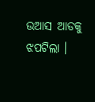ଉଆସ ଆଡକୁ ଝପଟିଲା ।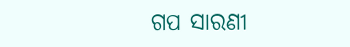ଗପ ସାରଣୀ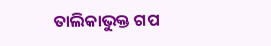ତାଲିକାଭୁକ୍ତ ଗପ